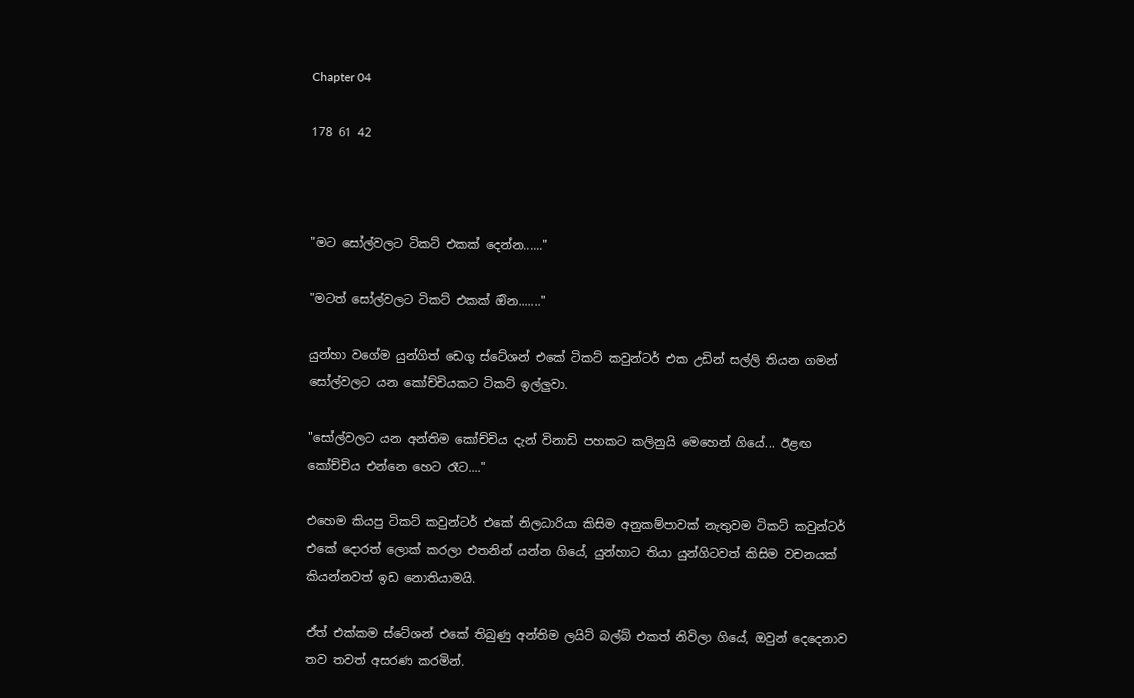Chapter 04

178 61 42



"මට සෝල්වලට ටිකට් එකක් දෙන්න......"

"මටත් සෝල්වලට ටිකට් එකක් ඔින......."

යුන්හා වගේම යුන්ගිත් ඩෙගු ස්ටේශන් එකේ ටිකට් කවුන්ටර් එක උඩින් සල්ලි තියන ගමන් සෝල්වලට යන කෝච්චියකට ටිකට් ඉල්ලුවා.

"සෝල්වලට යන අන්තිම කෝච්චිය දැන් විනාඩි පහකට කලිනුයි මෙහෙන් ගියේ... ඊළඟ කෝච්චිය එන්නෙ හෙට රෑට...."

එහෙම කියපු ටිකට් කවුන්ටර් එකේ නිලධාරියා කිසිම අනුකම්පාවක් නැතුවම ටිකට් කවුන්ටර් එකේ දොරත් ලොක් කරලා එතනින් යන්න ගියේ, යුන්හාට තියා යුන්ගිටවත් කිසිම වචනයක් කියන්නවත් ඉඩ නොතියාමයි.

ඒත් එක්කම ස්ටේශන් එකේ තිබුණු අන්තිම ලයිට් බල්බ් එකත් නිවිලා ගියේ, ඔවුන් දෙදෙනාව තව තවත් අසරණ කරමින්.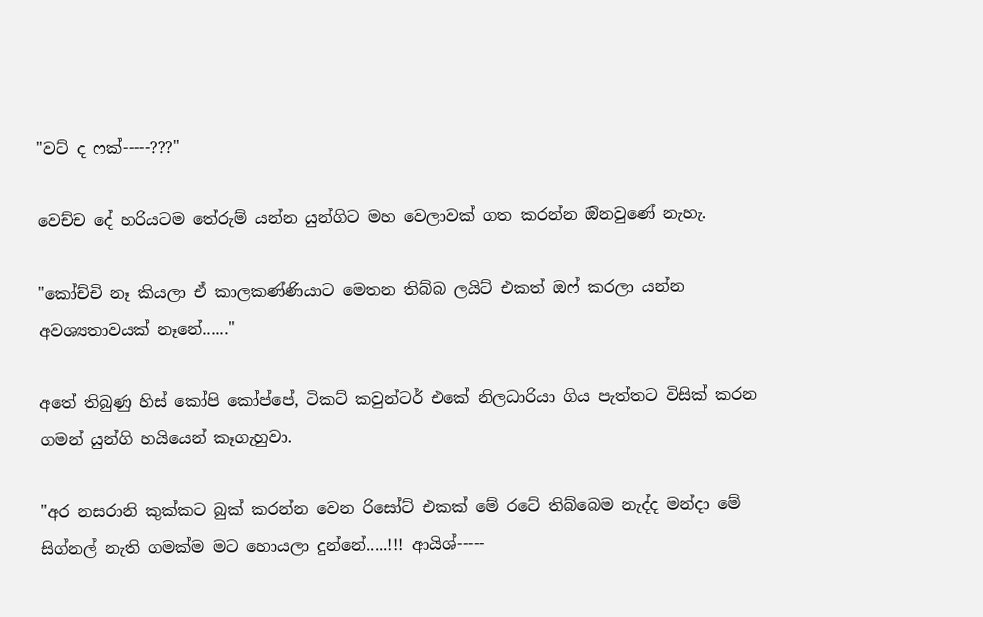"වට් ද ෆක්-----???"

වෙච්ච දේ හරියටම තේරුම් යන්න යුන්ගිට මහ වෙලාවක් ගත කරන්න ඔිනවුණේ නැහැ.

"කෝච්චි නෑ කියලා ඒ කාලකණ්ණියාට මෙතන තිබ්බ ලයිට් එකත් ඔෆ් කරලා යන්න අවශ්‍යතාවයක් නෑනේ......"

අතේ තිබුණු හිස් කෝපි කෝප්පේ, ටිකට් කවුන්ටර් එකේ නිලධාරියා ගිය පැත්තට විසික් කරන ගමන් යුන්ගි හයියෙන් කෑගැහුවා.

"අර නසරානි කුක්කට බුක් කරන්න වෙන රිසෝට් එකක් මේ රටේ තිබ්බෙම නැද්ද මන්දා මේ සිග්නල් නැති ගමක්ම මට හොයලා දුන්නේ.....!!! ආයිශ්-----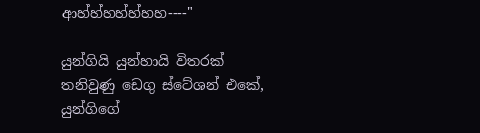ආහ්හ්හහ්හ්හහ----"

යුන්ගියි යුන්හායි විතරක් තනිවුණු ඩෙගු ස්ටේශන් එකේ, යුන්ගිගේ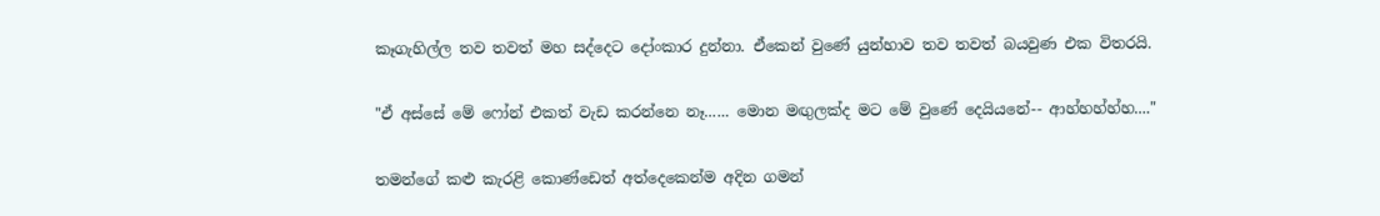කෑගැහිල්ල තව තවත් මහ සද්දෙට දෝංකාර දුන්නා. ඒකෙන් වුණේ යුන්හාව තව තවත් බයවුණ එක විතරයි.

"ඒ අස්සේ මේ ෆෝන් එකත් වැඩ කරන්නෙ නෑ...... මොන මඟුලක්ද මට මේ වුණේ දෙයියනේ-- ආහ්හහ්හ්හ...."

තමන්ගේ කළු කැරළි කොණ්ඩෙත් අත්දෙකෙන්ම අදින ගමන්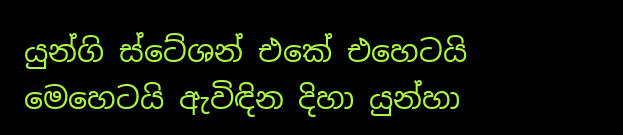යුන්ගි ස්ටේශන් එකේ එහෙටයි මෙහෙටයි ඇවිඳින දිහා යුන්හා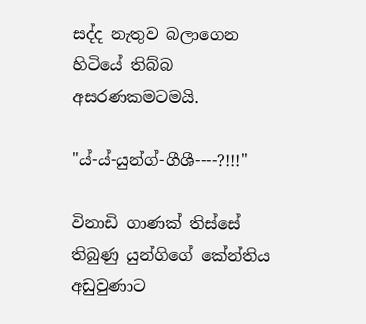සද්ද නැතුව බලාගෙන හිටියේ තිබ්බ අසරණකමටමයි.

"ය්-ය්-යුන්ග්-ගීශී----?!!!"

විනාඩි ගාණක් තිස්සේ තිබුණු යුන්ගිගේ කේන්තිය අඩුවුණාට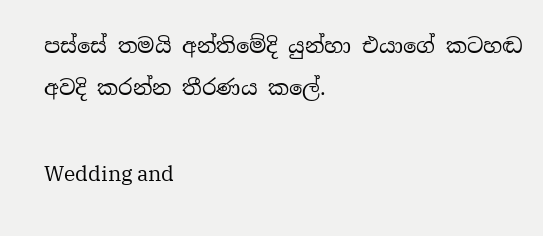පස්සේ තමයි අන්තිමේදි යුන්හා එයාගේ කටහඬ අවදි කරන්න තීරණය කලේ.

Wedding and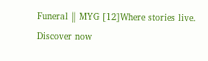Funeral ‖ MYG [12]Where stories live. Discover now